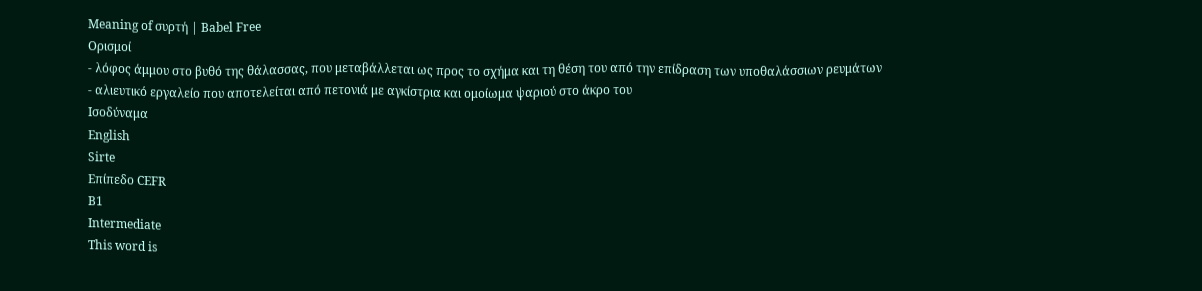Meaning of συρτή | Babel Free
Ορισμοί
- λόφος άμμου στο βυθό της θάλασσας, που μεταβάλλεται ως προς το σχήμα και τη θέση του από την επίδραση των υποθαλάσσιων ρευμάτων
- αλιευτικό εργαλείο που αποτελείται από πετονιά με αγκίστρια και ομοίωμα ψαριού στο άκρο του
Ισοδύναμα
English
Sirte
Επίπεδο CEFR
B1
Intermediate
This word is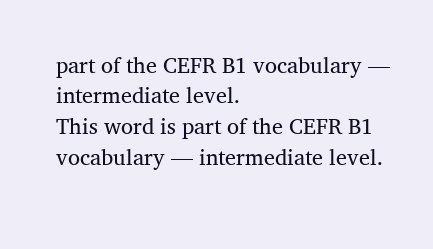part of the CEFR B1 vocabulary — intermediate level.
This word is part of the CEFR B1 vocabulary — intermediate level.